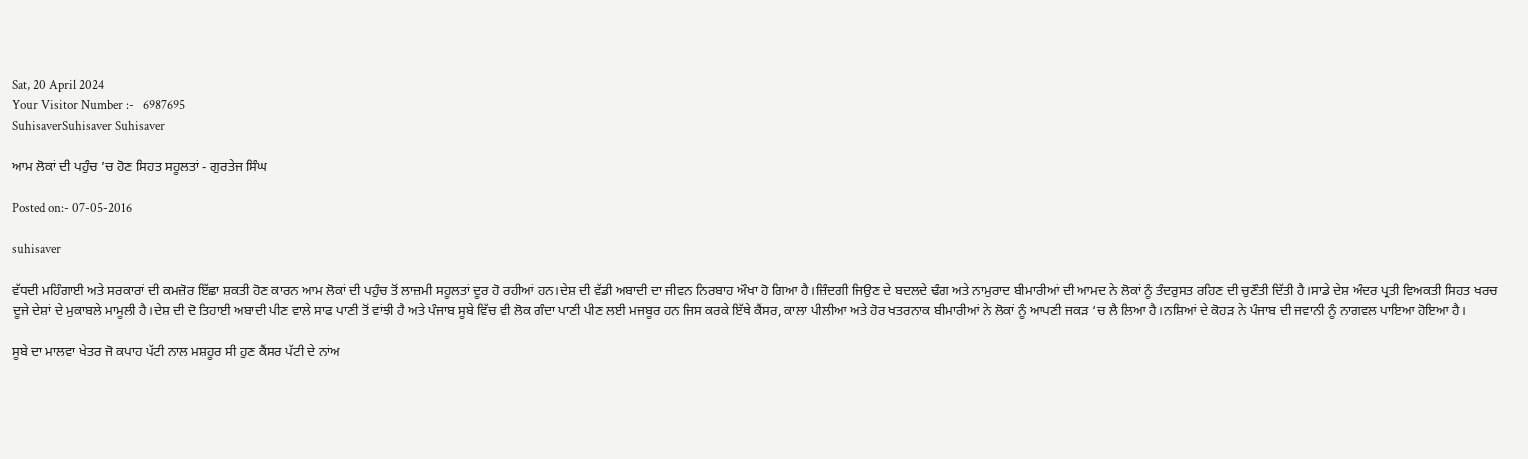Sat, 20 April 2024
Your Visitor Number :-   6987695
SuhisaverSuhisaver Suhisaver

ਆਮ ਲੋਕਾਂ ਦੀ ਪਹੁੰਚ ’ਚ ਹੋਣ ਸਿਹਤ ਸਹੂਲਤਾਂ - ਗੁਰਤੇਜ ਸਿੰਘ

Posted on:- 07-05-2016

suhisaver

ਵੱਧਦੀ ਮਹਿੰਗਾਈ ਅਤੇ ਸਰਕਾਰਾਂ ਦੀ ਕਮਜ਼ੋਰ ਇੱਛਾ ਸ਼ਕਤੀ ਹੋਣ ਕਾਰਨ ਆਮ ਲੋਕਾਂ ਦੀ ਪਹੁੰਚ ਤੋਂ ਲਾਜ਼ਮੀ ਸਹੂਲਤਾਂ ਦੂਰ ਹੋ ਰਹੀਆਂ ਹਨ।ਦੇਸ਼ ਦੀ ਵੱਡੀ ਅਬਾਦੀ ਦਾ ਜੀਵਨ ਨਿਰਬਾਹ ਔਖਾ ਹੋ ਗਿਆ ਹੈ।ਜ਼ਿੰਦਗੀ ਜਿਉਣ ਦੇ ਬਦਲਦੇ ਢੰਗ ਅਤੇ ਨਾਮੁਰਾਦ ਬੀਮਾਰੀਆਂ ਦੀ ਆਮਦ ਨੇ ਲੋਕਾਂ ਨੂੰ ਤੰਦਰੁਸਤ ਰਹਿਣ ਦੀ ਚੁਣੌਤੀ ਦਿੱਤੀ ਹੈ।ਸਾਡੇ ਦੇਸ਼ ਅੰਦਰ ਪ੍ਰਤੀ ਵਿਅਕਤੀ ਸਿਹਤ ਖਰਚ ਦੂਜੇ ਦੇਸ਼ਾਂ ਦੇ ਮੁਕਾਬਲੇ ਮਾਮੂਲੀ ਹੈ।ਦੇਸ਼ ਦੀ ਦੋ ਤਿਹਾਈ ਅਬਾਦੀ ਪੀਣ ਵਾਲੇ ਸਾਫ ਪਾਣੀ ਤੋਂ ਵਾਂਝੀ ਹੈ ਅਤੇ ਪੰਜਾਬ ਸੂਬੇ ਵਿੱਚ ਵੀ ਲੋਕ ਗੰਦਾ ਪਾਣੀ ਪੀਣ ਲਈ ਮਜਬੂਰ ਹਨ ਜਿਸ ਕਰਕੇ ਇੱਥੇ ਕੈਂਸਰ, ਕਾਲਾ ਪੀਲੀਆ ਅਤੇ ਹੋਰ ਖਤਰਨਾਕ ਬੀਮਾਰੀਆਂ ਨੇ ਲੋਕਾਂ ਨੂੰ ਆਪਣੀ ਜਕੜ ‘ਚ ਲੈ ਲਿਆ ਹੈ।ਨਸ਼ਿਆਂ ਦੇ ਕੋਹੜ ਨੇ ਪੰਜਾਬ ਦੀ ਜਵਾਨੀ ਨੂੰ ਨਾਗਵਲ ਪਾਇਆ ਹੋਇਆ ਹੈ।

ਸੂਬੇ ਦਾ ਮਾਲਵਾ ਖੇਤਰ ਜੋ ਕਪਾਹ ਪੱਟੀ ਨਾਲ ਮਸ਼ਹੂਰ ਸੀ ਹੁਣ ਕੈਂਸਰ ਪੱਟੀ ਦੇ ਨਾਂਅ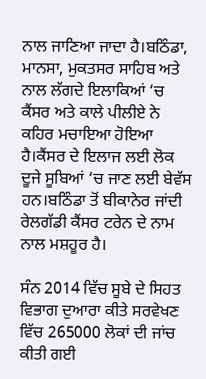ਨਾਲ ਜਾਣਿਆ ਜਾਦਾ ਹੈ।ਬਠਿੰਡਾ, ਮਾਨਸਾ, ਮੁਕਤਸਰ ਸਾਹਿਬ ਅਤੇ ਨਾਲ ਲੱਗਦੇ ਇਲਾਕਿਆਂ ‘ਚ ਕੈਂਸਰ ਅਤੇ ਕਾਲੇ ਪੀਲੀਏ ਨੇ ਕਹਿਰ ਮਚਾਇਆ ਹੋਇਆ ਹੈ।ਕੈਂਸਰ ਦੇ ਇਲਾਜ ਲਈ ਲੋਕ ਦੂਜੇ ਸੂਬਿਆਂ ‘ਚ ਜਾਣ ਲਈ ਬੇਵੱਸ ਹਨ।ਬਠਿੰਡਾ ਤੋਂ ਬੀਕਾਨੇਰ ਜਾਂਦੀ ਰੇਲਗੱਡੀ ਕੈਂਸਰ ਟਰੇਨ ਦੇ ਨਾਮ ਨਾਲ ਮਸ਼ਹੂਰ ਹੈ।

ਸੰਨ 2014 ਵਿੱਚ ਸੂਬੇ ਦੇ ਸਿਹਤ ਵਿਭਾਗ ਦੁਆਰਾ ਕੀਤੇ ਸਰਵੇਖਣ ਵਿੱਚ 265000 ਲੋਕਾਂ ਦੀ ਜਾਂਚ ਕੀਤੀ ਗਈ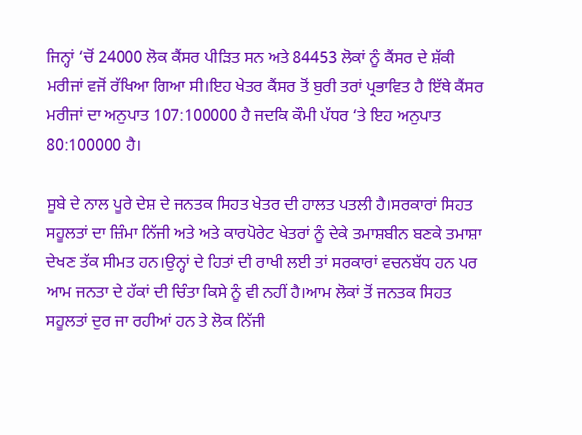ਜਿਨ੍ਹਾਂ ‘ਚੋਂ 24000 ਲੋਕ ਕੈਂਸਰ ਪੀੜਿਤ ਸਨ ਅਤੇ 84453 ਲੋਕਾਂ ਨੂੰ ਕੈਂਸਰ ਦੇ ਸ਼ੱਕੀ ਮਰੀਜਾਂ ਵਜੋਂ ਰੱਖਿਆ ਗਿਆ ਸੀ।ਇਹ ਖੇਤਰ ਕੈਂਸਰ ਤੋਂ ਬੁਰੀ ਤਰਾਂ ਪ੍ਰਭਾਵਿਤ ਹੈ ਇੱਥੇ ਕੈਂਸਰ ਮਰੀਜਾਂ ਦਾ ਅਨੁਪਾਤ 107:100000 ਹੈ ਜਦਕਿ ਕੌਮੀ ਪੱਧਰ ‘ਤੇ ਇਹ ਅਨੁਪਾਤ 80:100000 ਹੈ।

ਸੂਬੇ ਦੇ ਨਾਲ ਪੂਰੇ ਦੇਸ਼ ਦੇ ਜਨਤਕ ਸਿਹਤ ਖੇਤਰ ਦੀ ਹਾਲਤ ਪਤਲੀ ਹੈ।ਸਰਕਾਰਾਂ ਸਿਹਤ ਸਹੂਲਤਾਂ ਦਾ ਜ਼ਿੰਮਾ ਨਿੱਜੀ ਅਤੇ ਅਤੇ ਕਾਰਪੋਰੇਟ ਖੇਤਰਾਂ ਨੂੰ ਦੇਕੇ ਤਮਾਸ਼ਬੀਨ ਬਣਕੇ ਤਮਾਸ਼ਾ ਦੇਖਣ ਤੱਕ ਸੀਮਤ ਹਨ।ਉਨ੍ਹਾਂ ਦੇ ਹਿਤਾਂ ਦੀ ਰਾਖੀ ਲਈ ਤਾਂ ਸਰਕਾਰਾਂ ਵਚਨਬੱਧ ਹਨ ਪਰ ਆਮ ਜਨਤਾ ਦੇ ਹੱਕਾਂ ਦੀ ਚਿੰਤਾ ਕਿਸੇ ਨੂੰ ਵੀ ਨਹੀਂ ਹੈ।ਆਮ ਲੋਕਾਂ ਤੋਂ ਜਨਤਕ ਸਿਹਤ ਸਹੂਲਤਾਂ ਦੁਰ ਜਾ ਰਹੀਆਂ ਹਨ ਤੇ ਲੋਕ ਨਿੱਜੀ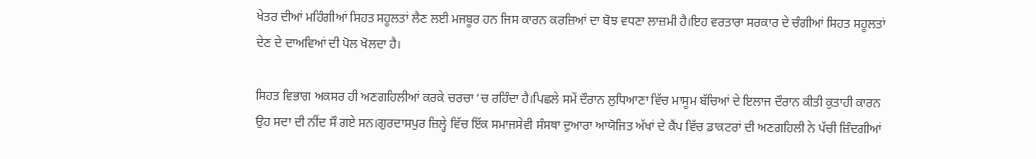ਖੇਤਰ ਦੀਆਂ ਮਹਿੰਗੀਆਂ ਸਿਹਤ ਸਹੂਲਤਾਂ ਲੈਣ ਲਈ ਮਜਬੂਰ ਹਨ ਜਿਸ ਕਾਰਨ ਕਰਜ਼ਿਆਂ ਦਾ ਬੋਝ ਵਧਣਾ ਲਾਜ਼ਮੀ ਹੈ।ਇਹ ਵਰਤਾਰਾ ਸਰਕਾਰ ਦੇ ਚੰਗੀਆਂ ਸਿਹਤ ਸਹੂਲਤਾਂ ਦੇਣ ਦੇ ਦਾਅਵਿਆਂ ਦੀ ਪੋਲ ਖੋਲਦਾ ਹੈ।

ਸਿਹਤ ਵਿਭਾਗ ਅਕਸਰ ਹੀ ਅਣਗਹਿਲੀਆਂ ਕਰਕੇ ਚਰਚਾ ‘ਚ ਰਹਿੰਦਾ ਹੈ।ਪਿਛਲੇ ਸਮੇਂ ਦੌਰਾਨ ਲੁਧਿਆਣਾ ਵਿੱਚ ਮਾਸੂਮ ਬੱਚਿਆਂ ਦੇ ਇਲਾਜ ਦੌਰਾਨ ਕੀਤੀ ਕੁਤਾਹੀ ਕਾਰਨ ਉਹ ਸਦਾ ਦੀ ਨੀਂਦ ਸੌ ਗਏ ਸਨ।ਗੁਰਦਾਸਪੁਰ ਜ਼ਿਲ੍ਹੇ ਵਿੱਚ ਇੱਕ ਸਮਾਜਸੇਵੀ ਸੰਸਥਾ ਦੁਆਰਾ ਆਯੋਜਿਤ ਅੱਖਾਂ ਦੇ ਕੈਂਪ ਵਿੱਚ ਡਾਕਟਰਾਂ ਦੀ ਅਣਗਹਿਲੀ ਨੇ ਪੱਚੀ ਜ਼ਿੰਦਗੀਆਂ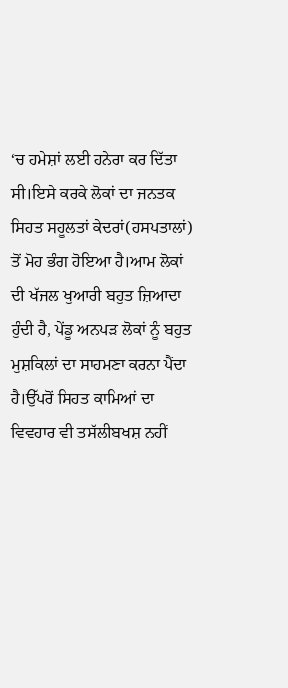‘ਚ ਹਮੇਸ਼ਾਂ ਲਈ ਹਨੇਰਾ ਕਰ ਦਿੱਤਾ ਸੀ।ਇਸੇ ਕਰਕੇ ਲੋਕਾਂ ਦਾ ਜਨਤਕ ਸਿਹਤ ਸਹੂਲਤਾਂ ਕੇਦਰਾਂ(ਹਸਪਤਾਲਾਂ) ਤੋਂ ਮੋਹ ਭੰਗ ਹੋਇਆ ਹੈ।ਆਮ ਲੋਕਾਂ ਦੀ ਖੱਜਲ ਖੁਆਰੀ ਬਹੁਤ ਜ਼ਿਆਦਾ ਹੁੰਦੀ ਹੈ, ਪੇਂਡੂ ਅਨਪੜ ਲੋਕਾਂ ਨੂੰ ਬਹੁਤ ਮੁਸ਼ਕਿਲਾਂ ਦਾ ਸਾਹਮਣਾ ਕਰਨਾ ਪੈਂਦਾ ਹੈ।ਉੱਪਰੋਂ ਸਿਹਤ ਕਾਮਿਆਂ ਦਾ ਵਿਵਹਾਰ ਵੀ ਤਸੱਲੀਬਖਸ਼ ਨਹੀਂ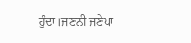ਹੁੰਦਾ।ਜਣਨੀ ਜਣੇਪਾ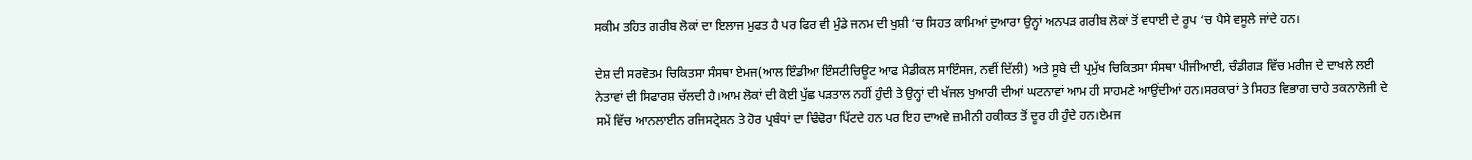ਸਕੀਮ ਤਹਿਤ ਗਰੀਬ ਲੋਕਾਂ ਦਾ ਇਲਾਜ ਮੁਫਤ ਹੈ ਪਰ ਫਿਰ ਵੀ ਮੁੰਡੇ ਜਨਮ ਦੀ ਖੁਸ਼ੀ ‘ਚ ਸਿਹਤ ਕਾਮਿਆਂ ਦੁਆਰਾ ਉਨ੍ਹਾਂ ਅਨਪੜ ਗਰੀਬ ਲੋਕਾਂ ਤੋਂ ਵਧਾਈ ਦੇ ਰੂਪ ‘ਚ ਪੈਸੇ ਵਸੂਲੇ ਜਾਂਦੇ ਹਨ।

ਦੇਸ਼ ਦੀ ਸਰਵੋਤਮ ਚਿਕਿਤਸਾ ਸੰਸਥਾ ਏਮਜ(ਆਲ ਇੰਡੀਆ ਇੰਸਟੀਚਿਊਟ ਆਫ ਮੈਡੀਕਲ ਸਾਇੰਸਜ, ਨਵੀਂ ਦਿੱਲੀ) ਅਤੇ ਸੂਬੇ ਦੀ ਪ੍ਰਮੁੱਖ ਚਿਕਿਤਸਾ ਸੰਸਥਾ ਪੀਜੀਆਈ, ਚੰਡੀਗੜ ਵਿੱਚ ਮਰੀਜ ਦੇ ਦਾਖਲੇ ਲਈ ਨੇਤਾਵਾਂ ਦੀ ਸਿਫਾਰਸ਼ ਚੱਲਦੀ ਹੈ।ਆਮ ਲੋਕਾਂ ਦੀ ਕੋਈ ਪੁੱਛ ਪੜਤਾਲ ਨਹੀਂ ਹੁੰਦੀ ਤੇ ਉਨ੍ਹਾਂ ਦੀ ਖੱਜਲ ਖੁਆਰੀ ਦੀਆਂ ਘਟਨਾਵਾਂ ਆਮ ਹੀ ਸਾਹਮਣੇ ਆਉਂਦੀਆਂ ਹਨ।ਸਰਕਾਰਾਂ ਤੇ ਸਿਹਤ ਵਿਭਾਗ ਚਾਹੇ ਤਕਨਾਲੋਜੀ ਦੇ ਸਮੇਂ ਵਿੱਚ ਆਨਲਾਈਨ ਰਜਿਸਟ੍ਰੇਸ਼ਨ ਤੇ ਹੋਰ ਪ੍ਰਬੰਧਾਂ ਦਾ ਢਿੰਢੋਰਾ ਪਿੱਟਦੇ ਹਨ ਪਰ ਇਹ ਦਾਅਵੇ ਜ਼ਮੀਨੀ ਹਕੀਕਤ ਤੋਂ ਦੂਰ ਹੀ ਹੁੰਦੇ ਹਨ।ਏਮਜ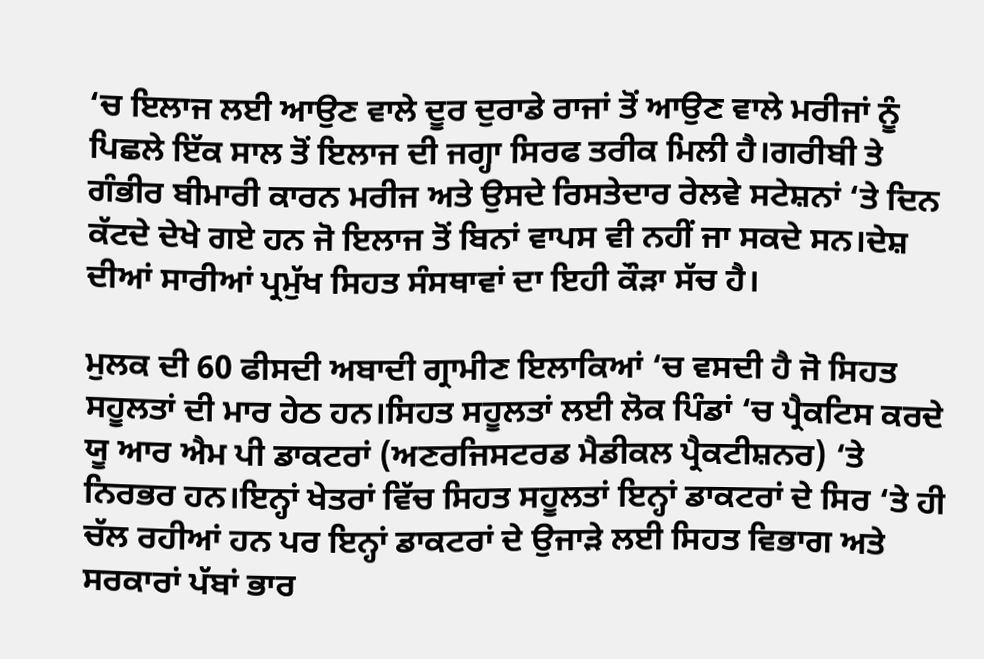‘ਚ ਇਲਾਜ ਲਈ ਆਉਣ ਵਾਲੇ ਦੂਰ ਦੁਰਾਡੇ ਰਾਜਾਂ ਤੋਂ ਆਉਣ ਵਾਲੇ ਮਰੀਜਾਂ ਨੂੰ ਪਿਛਲੇ ਇੱਕ ਸਾਲ ਤੋਂ ਇਲਾਜ ਦੀ ਜਗ੍ਹਾ ਸਿਰਫ ਤਰੀਕ ਮਿਲੀ ਹੈ।ਗਰੀਬੀ ਤੇ ਗੰਭੀਰ ਬੀਮਾਰੀ ਕਾਰਨ ਮਰੀਜ ਅਤੇ ਉਸਦੇ ਰਿਸਤੇਦਾਰ ਰੇਲਵੇ ਸਟੇਸ਼ਨਾਂ ‘ਤੇ ਦਿਨ ਕੱਟਦੇ ਦੇਖੇ ਗਏ ਹਨ ਜੋ ਇਲਾਜ ਤੋਂ ਬਿਨਾਂ ਵਾਪਸ ਵੀ ਨਹੀਂ ਜਾ ਸਕਦੇ ਸਨ।ਦੇਸ਼ ਦੀਆਂ ਸਾਰੀਆਂ ਪ੍ਰਮੁੱਖ ਸਿਹਤ ਸੰਸਥਾਵਾਂ ਦਾ ਇਹੀ ਕੌੜਾ ਸੱਚ ਹੈ।

ਮੁਲਕ ਦੀ 60 ਫੀਸਦੀ ਅਬਾਦੀ ਗ੍ਰਾਮੀਣ ਇਲਾਕਿਆਂ ‘ਚ ਵਸਦੀ ਹੈ ਜੋ ਸਿਹਤ ਸਹੂਲਤਾਂ ਦੀ ਮਾਰ ਹੇਠ ਹਨ।ਸਿਹਤ ਸਹੂਲਤਾਂ ਲਈ ਲੋਕ ਪਿੰਡਾਂ ‘ਚ ਪ੍ਰੈਕਟਿਸ ਕਰਦੇ ਯੂ ਆਰ ਐਮ ਪੀ ਡਾਕਟਰਾਂ (ਅਣਰਜਿਸਟਰਡ ਮੈਡੀਕਲ ਪ੍ਰੈਕਟੀਸ਼ਨਰ) ‘ਤੇ ਨਿਰਭਰ ਹਨ।ਇਨ੍ਹਾਂ ਖੇਤਰਾਂ ਵਿੱਚ ਸਿਹਤ ਸਹੂਲਤਾਂ ਇਨ੍ਹਾਂ ਡਾਕਟਰਾਂ ਦੇ ਸਿਰ ‘ਤੇ ਹੀ ਚੱਲ ਰਹੀਆਂ ਹਨ ਪਰ ਇਨ੍ਹਾਂ ਡਾਕਟਰਾਂ ਦੇ ਉਜਾੜੇ ਲਈ ਸਿਹਤ ਵਿਭਾਗ ਅਤੇ ਸਰਕਾਰਾਂ ਪੱਬਾਂ ਭਾਰ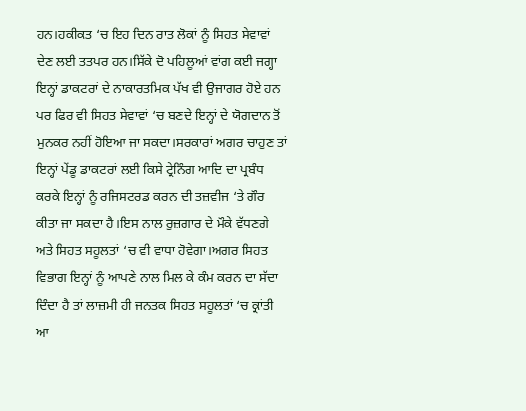ਹਨ।ਹਕੀਕਤ ‘ਚ ਇਹ ਦਿਨ ਰਾਤ ਲੋਕਾਂ ਨੂੰ ਸਿਹਤ ਸੇਵਾਵਾਂ ਦੇਣ ਲਈ ਤਤਪਰ ਹਨ।ਸਿੱਕੇ ਦੋ ਪਹਿਲੂਆਂ ਵਾਂਗ ਕਈ ਜਗ੍ਹਾ ਇਨ੍ਹਾਂ ਡਾਕਟਰਾਂ ਦੇ ਨਾਕਾਰਤਮਿਕ ਪੱਖ ਵੀ ਉਜਾਗਰ ਹੋਏ ਹਨ ਪਰ ਫਿਰ ਵੀ ਸਿਹਤ ਸੇਵਾਵਾਂ ‘ਚ ਬਣਦੇ ਇਨ੍ਹਾਂ ਦੇ ਯੋਗਦਾਨ ਤੋਂ ਮੁਨਕਰ ਨਹੀਂ ਹੋਇਆ ਜਾ ਸਕਦਾ।ਸਰਕਾਰਾਂ ਅਗਰ ਚਾਹੁਣ ਤਾਂ ਇਨ੍ਹਾਂ ਪੇਂਡੂ ਡਾਕਟਰਾਂ ਲਈ ਕਿਸੇ ਟ੍ਰੇਨਿੰਗ ਆਦਿ ਦਾ ਪ੍ਰਬੰਧ ਕਰਕੇ ਇਨ੍ਹਾਂ ਨੂੰ ਰਜਿਸਟਰਡ ਕਰਨ ਦੀ ਤਜ਼ਵੀਜ ‘ਤੇ ਗੌਰ ਕੀਤਾ ਜਾ ਸਕਦਾ ਹੈ।ਇਸ ਨਾਲ ਰੁਜ਼ਗਾਰ ਦੇ ਮੌਕੇ ਵੱਧਣਗੇ ਅਤੇ ਸਿਹਤ ਸਹੂਲਤਾਂ ‘ਚ ਵੀ ਵਾਧਾ ਹੋਵੇਗਾ।ਅਗਰ ਸਿਹਤ ਵਿਭਾਗ ਇਨ੍ਹਾਂ ਨੂੰ ਆਪਣੇ ਨਾਲ ਮਿਲ ਕੇ ਕੰਮ ਕਰਨ ਦਾ ਸੱਦਾ ਦਿੰਦਾ ਹੈ ਤਾਂ ਲਾਜ਼ਮੀ ਹੀ ਜਨਤਕ ਸਿਹਤ ਸਹੂਲਤਾਂ ‘ਚ ਕ੍ਰਾਂਤੀ ਆ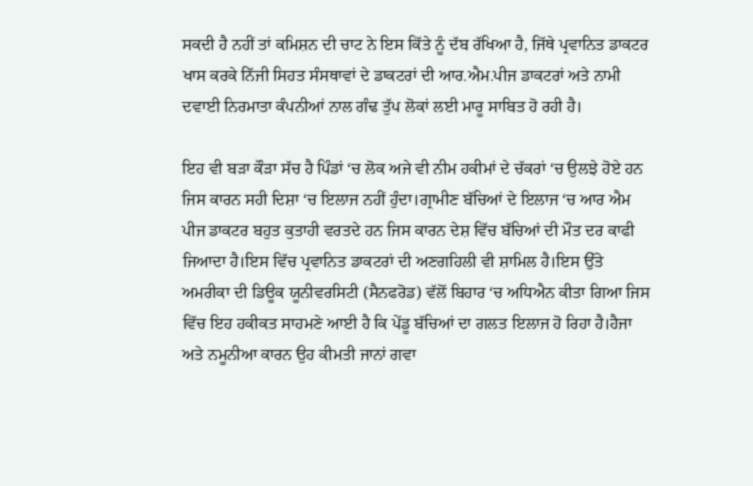ਸਕਦੀ ਹੈ ਨਹੀਂ ਤਾਂ ਕਮਿਸ਼ਨ ਦੀ ਚਾਟ ਨੇ ਇਸ ਕਿੱਤੇ ਨੂੰ ਦੱਬ ਰੱਖਿਆ ਹੈ, ਜਿੱਥੇ ਪ੍ਰਵਾਨਿਤ ਡਾਕਟਰ ਖਾਸ ਕਰਕੇ ਨਿੱਜੀ ਸਿਹਤ ਸੰਸਥਾਵਾਂ ਦੇ ਡਾਕਟਰਾਂ ਦੀ ਆਰ.ਐਮ.ਪੀਜ ਡਾਕਟਰਾਂ ਅਤੇ ਨਾਮੀ ਦਵਾਈ ਨਿਰਮਾਤਾ ਕੰਪਨੀਆਂ ਨਾਲ ਗੰਢ ਤੁੱਪ ਲੋਕਾਂ ਲਈ ਮਾਰੂ ਸਾਬਿਤ ਹੋ ਰਹੀ ਹੈ।

ਇਹ ਵੀ ਬੜਾ ਕੌੜਾ ਸੱਚ ਹੈ ਪਿੰਡਾਂ ‘ਚ ਲੋਕ ਅਜੇ ਵੀ ਨੀਮ ਹਕੀਮਾਂ ਦੇ ਚੱਕਰਾਂ ‘ਚ ਉਲਝੇ ਹੋਏ ਹਨ ਜਿਸ ਕਾਰਨ ਸਹੀ ਦਿਸ਼ਾ ‘ਚ ਇਲਾਜ ਨਹੀਂ ਹੁੰਦਾ।ਗ੍ਰਾਮੀਣ ਬੱਚਿਆਂ ਦੇ ਇਲਾਜ ‘ਚ ਆਰ ਐਮ ਪੀਜ ਡਾਕਟਰ ਬਹੁਤ ਕੁਤਾਹੀ ਵਰਤਦੇ ਹਨ ਜਿਸ ਕਾਰਨ ਦੇਸ਼ ਵਿੱਚ ਬੱਚਿਆਂ ਦੀ ਮੌਤ ਦਰ ਕਾਫੀ ਜਿਆਦਾ ਹੈ।ਇਸ ਵਿੱਚ ਪ੍ਰਵਾਨਿਤ ਡਾਕਟਰਾਂ ਦੀ ਅਣਗਹਿਲੀ ਵੀ ਸ਼ਾਮਿਲ ਹੈ।ਇਸ ਉੱਤੇ ਅਮਰੀਕਾ ਦੀ ਡਿਊਕ ਯੂਨੀਵਰਸਿਟੀ (ਸੈਨਫਰੋਡ) ਵੱਲੋਂ ਬਿਹਾਰ ‘ਚ ਅਧਿਐਨ ਕੀਤਾ ਗਿਆ ਜਿਸ ਵਿੱਚ ਇਹ ਹਕੀਕਤ ਸਾਹਮਣੇ ਆਈ ਹੈ ਕਿ ਪੇਂਡੂ ਬੱਚਿਆਂ ਦਾ ਗਲਤ ਇਲਾਜ ਹੋ ਰਿਹਾ ਹੈ।ਹੈਜਾ ਅਤੇ ਨਮੂਨੀਆ ਕਾਰਨ ਉਹ ਕੀਮਤੀ ਜਾਨਾਂ ਗਵਾ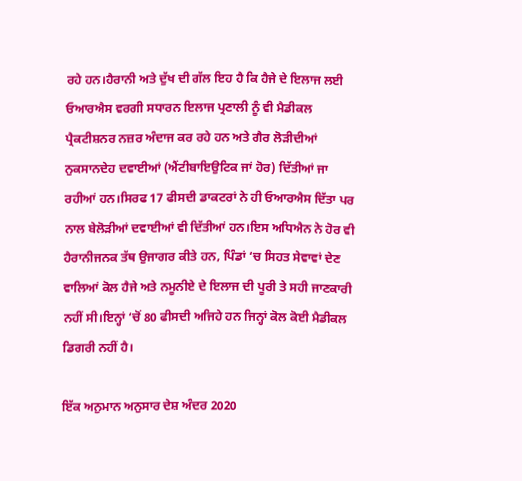ਰਹੇ ਹਨ।ਹੈਰਾਨੀ ਅਤੇ ਦੁੱਖ ਦੀ ਗੱਲ ਇਹ ਹੈ ਕਿ ਹੈਜੇ ਦੇ ਇਲਾਜ ਲਈ ਓਆਰਐਸ ਵਰਗੀ ਸਧਾਰਨ ਇਲਾਜ ਪ੍ਰਣਾਲੀ ਨੂੰ ਵੀ ਮੈਡੀਕਲ ਪ੍ਰੈਕਟੀਸ਼ਨਰ ਨਜ਼ਰ ਅੰਦਾਜ ਕਰ ਰਹੇ ਹਨ ਅਤੇ ਗੈਰ ਲੋੜੀਦੀਆਂ ਨੁਕਸਾਨਦੇਹ ਦਵਾਈਆਂ (ਐਂਟੀਬਾਇਉਟਿਕ ਜਾਂ ਹੋਰ) ਦਿੱਤੀਆਂ ਜਾ ਰਹੀਆਂ ਹਨ।ਸਿਰਫ 17 ਫੀਸਦੀ ਡਾਕਟਰਾਂ ਨੇ ਹੀ ਓਆਰਐਸ ਦਿੱਤਾ ਪਰ ਨਾਲ ਬੇਲੋੜੀਆਂ ਦਵਾਈਆਂ ਵੀ ਦਿੱਤੀਆਂ ਹਨ।ਇਸ ਅਧਿਐਨ ਨੇ ਹੋਰ ਵੀ ਹੈਰਾਨੀਜਨਕ ਤੱਥ ਉਜਾਗਰ ਕੀਤੇ ਹਨ, ਪਿੰਡਾਂ ‘ਚ ਸਿਹਤ ਸੇਵਾਵਾਂ ਦੇਣ ਵਾਲਿਆਂ ਕੋਲ ਹੈਜੇ ਅਤੇ ਨਮੂਨੀਏ ਦੇ ਇਲਾਜ ਦੀ ਪੂਰੀ ਤੇ ਸਹੀ ਜਾਣਕਾਰੀ ਨਹੀਂ ਸੀ।ਇਨ੍ਹਾਂ ‘ਚੋਂ 80 ਫੀਸਦੀ ਅਜਿਹੇ ਹਨ ਜਿਨ੍ਹਾਂ ਕੋਲ ਕੋਈ ਮੈਡੀਕਲ ਡਿਗਰੀ ਨਹੀਂ ਹੈ।

ਇੱਕ ਅਨੁਮਾਨ ਅਨੁਸਾਰ ਦੇਸ਼ ਅੰਦਰ 2020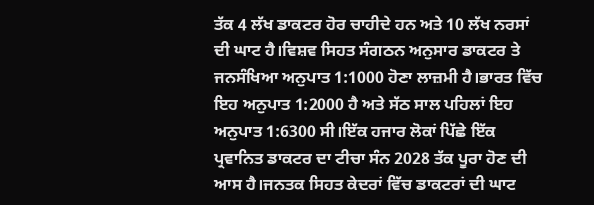ਤੱਕ 4 ਲੱਖ ਡਾਕਟਰ ਹੋਰ ਚਾਹੀਦੇ ਹਨ ਅਤੇ 10 ਲੱਖ ਨਰਸਾਂ ਦੀ ਘਾਟ ਹੈ।ਵਿਸ਼ਵ ਸਿਹਤ ਸੰਗਠਨ ਅਨੁਸਾਰ ਡਾਕਟਰ ਤੇ ਜਨਸੰਖਿਆ ਅਨੁਪਾਤ 1:1000 ਹੋਣਾ ਲਾਜ਼ਮੀ ਹੈ।ਭਾਰਤ ਵਿੱਚ ਇਹ ਅਨੁਪਾਤ 1:2000 ਹੈ ਅਤੇ ਸੱਠ ਸਾਲ ਪਹਿਲਾਂ ਇਹ ਅਨੁਪਾਤ 1:6300 ਸੀ।ਇੱਕ ਹਜਾਰ ਲੋਕਾਂ ਪਿੱਛੇ ਇੱਕ ਪ੍ਰਵਾਨਿਤ ਡਾਕਟਰ ਦਾ ਟੀਚਾ ਸੰਨ 2028 ਤੱਕ ਪੂਰਾ ਹੋਣ ਦੀ ਆਸ ਹੈ।ਜਨਤਕ ਸਿਹਤ ਕੇਦਰਾਂ ਵਿੱਚ ਡਾਕਟਰਾਂ ਦੀ ਘਾਟ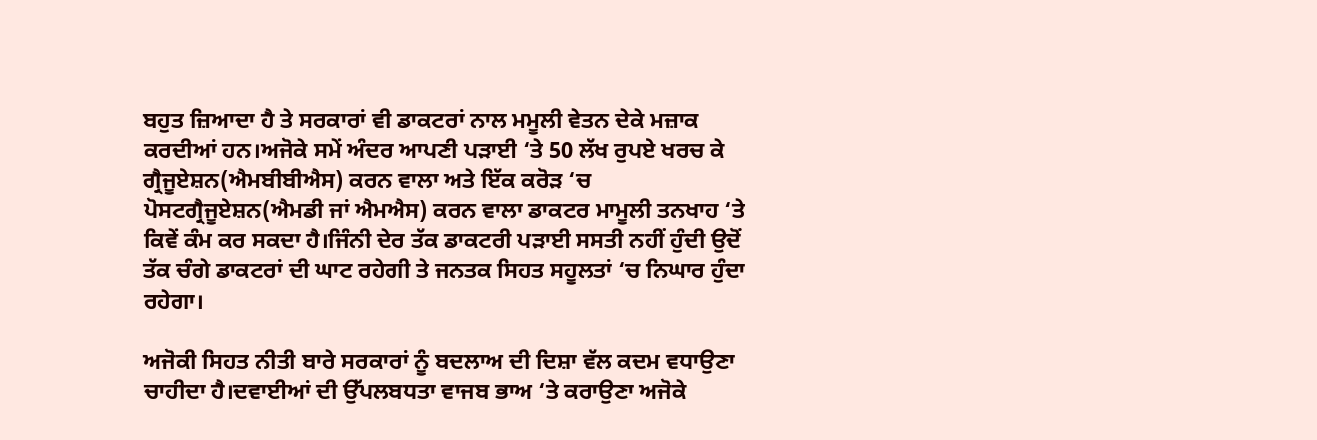ਬਹੁਤ ਜ਼ਿਆਦਾ ਹੈ ਤੇ ਸਰਕਾਰਾਂ ਵੀ ਡਾਕਟਰਾਂ ਨਾਲ ਮਮੂਲੀ ਵੇਤਨ ਦੇਕੇ ਮਜ਼ਾਕ ਕਰਦੀਆਂ ਹਨ।ਅਜੋਕੇ ਸਮੇਂ ਅੰਦਰ ਆਪਣੀ ਪੜਾਈ ‘ਤੇ 50 ਲੱਖ ਰੁਪਏ ਖਰਚ ਕੇ ਗ੍ਰੈਜੂਏਸ਼ਨ(ਐਮਬੀਬੀਐਸ) ਕਰਨ ਵਾਲਾ ਅਤੇ ਇੱਕ ਕਰੋੜ ‘ਚ ਪੋਸਟਗ੍ਰੈਜੂਏਸ਼ਨ(ਐਮਡੀ ਜਾਂ ਐਮਐਸ) ਕਰਨ ਵਾਲਾ ਡਾਕਟਰ ਮਾਮੂਲੀ ਤਨਖਾਹ ‘ਤੇ ਕਿਵੇਂ ਕੰਮ ਕਰ ਸਕਦਾ ਹੈ।ਜਿੰਨੀ ਦੇਰ ਤੱਕ ਡਾਕਟਰੀ ਪੜਾਈ ਸਸਤੀ ਨਹੀਂ ਹੁੰਦੀ ਉਦੋਂ ਤੱਕ ਚੰਗੇ ਡਾਕਟਰਾਂ ਦੀ ਘਾਟ ਰਹੇਗੀ ਤੇ ਜਨਤਕ ਸਿਹਤ ਸਹੂਲਤਾਂ ‘ਚ ਨਿਘਾਰ ਹੁੰਦਾ ਰਹੇਗਾ।

ਅਜੋਕੀ ਸਿਹਤ ਨੀਤੀ ਬਾਰੇ ਸਰਕਾਰਾਂ ਨੂੰ ਬਦਲਾਅ ਦੀ ਦਿਸ਼ਾ ਵੱਲ ਕਦਮ ਵਧਾਉਣਾ ਚਾਹੀਦਾ ਹੈ।ਦਵਾਈਆਂ ਦੀ ਉੱਪਲਬਧਤਾ ਵਾਜਬ ਭਾਅ ‘ਤੇ ਕਰਾਉਣਾ ਅਜੋਕੇ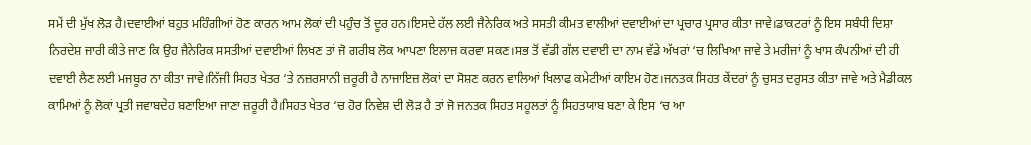ਸਮੇਂ ਦੀ ਮੁੱਖ ਲੋੜ ਹੈ।ਦਵਾਈਆਂ ਬਹੁਤ ਮਹਿੰਗੀਆਂ ਹੋਣ ਕਾਰਨ ਆਮ ਲੋਕਾਂ ਦੀ ਪਹੁੰਚ ਤੋਂ ਦੂਰ ਹਨ।ਇਸਦੇ ਹੱਲ ਲਈ ਜੈਨੇਰਿਕ ਅਤੇ ਸਸਤੀ ਕੀਮਤ ਵਾਲੀਆਂ ਦਵਾਈਆਂ ਦਾ ਪ੍ਰਚਾਰ ਪ੍ਰਸਾਰ ਕੀਤਾ ਜਾਵੇ।ਡਾਕਟਰਾਂ ਨੂੰ ਇਸ ਸਬੰਧੀ ਦਿਸ਼ਾ ਨਿਰਦੇਸ਼ ਜਾਰੀ ਕੀਤੇ ਜਾਣ ਕਿ ਉਹ ਜੈਨੇਰਿਕ ਸਸਤੀਆਂ ਦਵਾਈਆਂ ਲਿਖਣ ਤਾਂ ਜੋ ਗਰੀਬ ਲੋਕ ਆਪਣਾ ਇਲਾਜ ਕਰਵਾ ਸਕਣ।ਸਭ ਤੋਂ ਵੱਡੀ ਗੱਲ ਦਵਾਈ ਦਾ ਨਾਮ ਵੱਡੇ ਅੱਖਰਾਂ ‘ਚ ਲਿਖਿਆ ਜਾਵੇ ਤੇ ਮਰੀਜਾਂ ਨੂੰ ਖਾਸ ਕੰਪਨੀਆਂ ਦੀ ਹੀ ਦਵਾਈ ਲੈਣ ਲਈ ਮਜਬੂਰ ਨਾ ਕੀਤਾ ਜਾਵੇ।ਨਿੱਜੀ ਸਿਹਤ ਖੇਤਰ ‘ਤੇ ਨਜ਼ਰਸਾਨੀ ਜ਼ਰੂਰੀ ਹੈ ਨਾਜਾਇਜ਼ ਲੋਕਾਂ ਦਾ ਸੋਸ਼ਣ ਕਰਨ ਵਾਲਿਆਂ ਖਿਲਾਫ ਕਮੇਟੀਆਂ ਕਾਇਮ ਹੋਣ।ਜਨਤਕ ਸਿਹਤ ਕੇਂਦਰਾਂ ਨੂੰ ਚੁਸਤ ਦਰੁਸਤ ਕੀਤਾ ਜਾਵੇ ਅਤੇ ਮੈਡੀਕਲ ਕਾਮਿਆਂ ਨੂੰ ਲੋਕਾਂ ਪ੍ਰਤੀ ਜਵਾਬਦੇਹ ਬਣਾਇਆ ਜਾਣਾ ਜ਼ਰੂਰੀ ਹੈ।ਸਿਹਤ ਖੇਤਰ ‘ਚ ਹੋਰ ਨਿਵੇਸ਼ ਦੀ ਲੋੜ ਹੈ ਤਾਂ ਜੋ ਜਨਤਕ ਸਿਹਤ ਸਹੂਲਤਾਂ ਨੂੰ ਸਿਹਤਯਾਬ ਬਣਾ ਕੇ ਇਸ ‘ਚ ਆ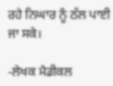ਰਹੇ ਨਿਘਾਰ ਨੂੰ ਠੱਲ ਪਾਈ ਜਾ ਸਕੇ।

-ਲੇਖਕ ਮੈਡੀਕਲ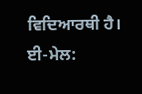ਵਿਦਿਆਰਥੀ ਹੈ।
ਈ-ਮੇਲ: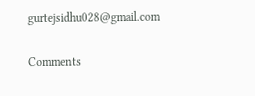gurtejsidhu028@gmail.com

Comments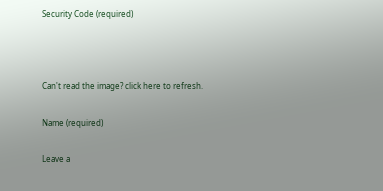Security Code (required)



Can't read the image? click here to refresh.

Name (required)

Leave a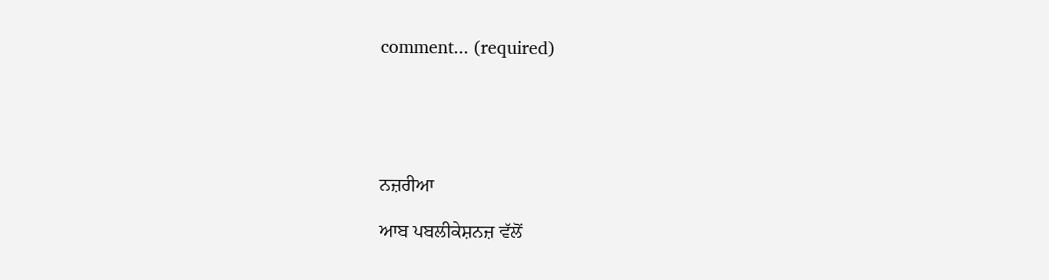comment... (required)





ਨਜ਼ਰੀਆ

ਆਬ ਪਬਲੀਕੇਸ਼ਨਜ਼ ਵੱਲੋਂ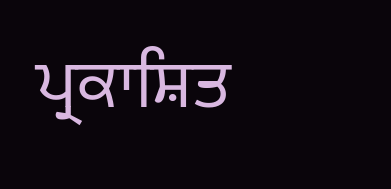ਪ੍ਰਕਾਸ਼ਿਤ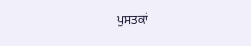ਪੁਸਤਕਾਂ